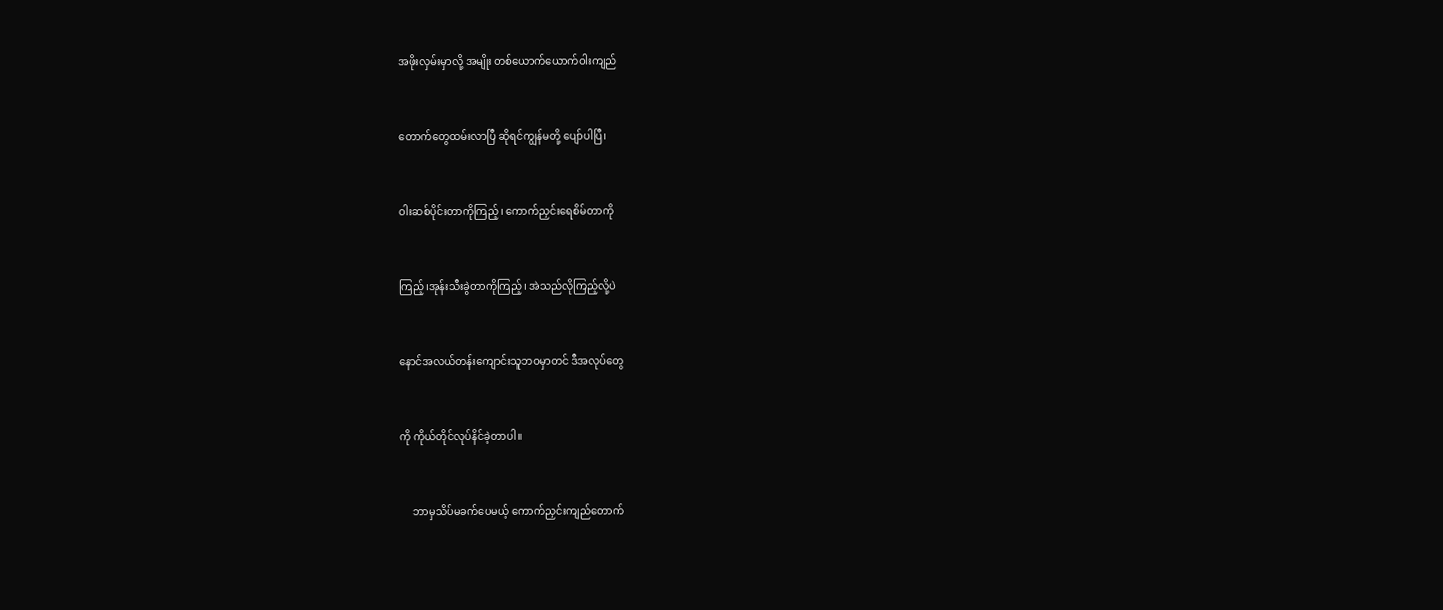အဖိုးလှမ်းမှာလို့ အမျိုး တစ်ယောက်ယောက်ဝါးကျည်


တောက်တွေထမ်းလာပြီ ဆိုရင်ကျွန်မတို့ ပျော်ပါပြီ၊


ဝါးဆစ်ပိုင်းတာကိုကြည့်၊ ကောက်ညှင်းရေစိမ်တာကို


ကြည့်၊အုန်းသီးခွဲတာကိုကြည့်၊ အဲသည်လိုကြည့်လို့ပဲ


နောင်အလယ်တန်းကျောင်းသူဘဝမှာတင် ဒီအလုပ်တွေ


ကို ကိုယ်တိုင်လုပ်နိင်ခဲ့တာပါ။


     ဘာမှသိပ်မခက်ပေမယ့် ကောက်ညှင်းကျည်တောက်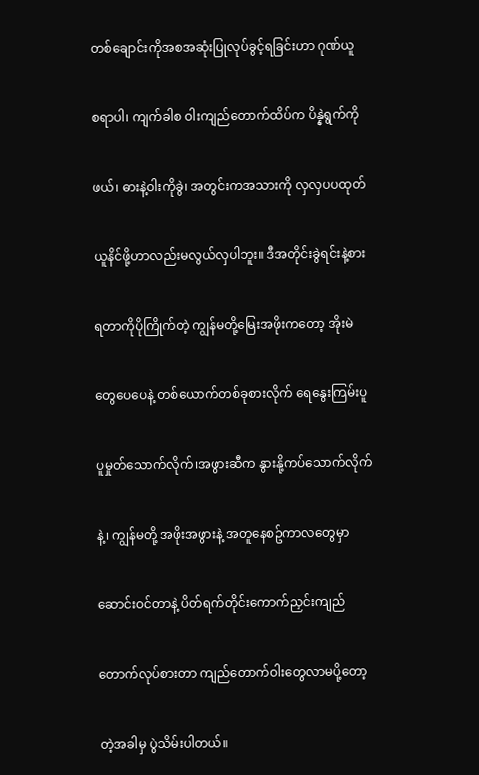တစ်ချောင်းကိုအစအဆုံးပြုလုပ်ခွင့်ရခြင်းဟာ ဂုဏ်ယူ


စရာပါ၊ ကျက်ခါစ ဝါးကျည်တောက်ထိပ်က ပိန္နဲရွက်ကို


ဖယ်၊ ဓားနဲ့ဝါးကိုခွဲ၊ အတွင်းကအသားကို လှလှပပထုတ်


ယူနိင်ဖို့ဟာလည်းမလွယ်လှပါဘူး။ ဒီအတိုင်းခွဲရင်းနဲ့စား


ရတာကိုပိုကြိုက်တဲ့ ကျွန်မတို့မြေးအဖိုးကတော့ အိုးမဲ


တွေပေပေနဲ့ တစ်ယောက်တစ်ခုစားလိုက် ရေနွေးကြမ်းပူ


ပူမှုတ်သောက်လိုက်၊အဖွားဆီက နွားနို့ကပ်သောက်လိုက်


နဲ့၊ ကျွန်မတို့ အဖိုးအဖွားနဲ့ အတူနေစဥ်ကာလတွေမှာ


ဆောင်းဝင်တာနဲ့ ပိတ်ရက်တိုင်းကောက်ညှင်းကျည်


တောက်လုပ်စားတာ ကျည်တောက်ဝါးတွေလာမပို့တော့


တဲ့အခါမှ ပွဲသိမ်းပါတယ်။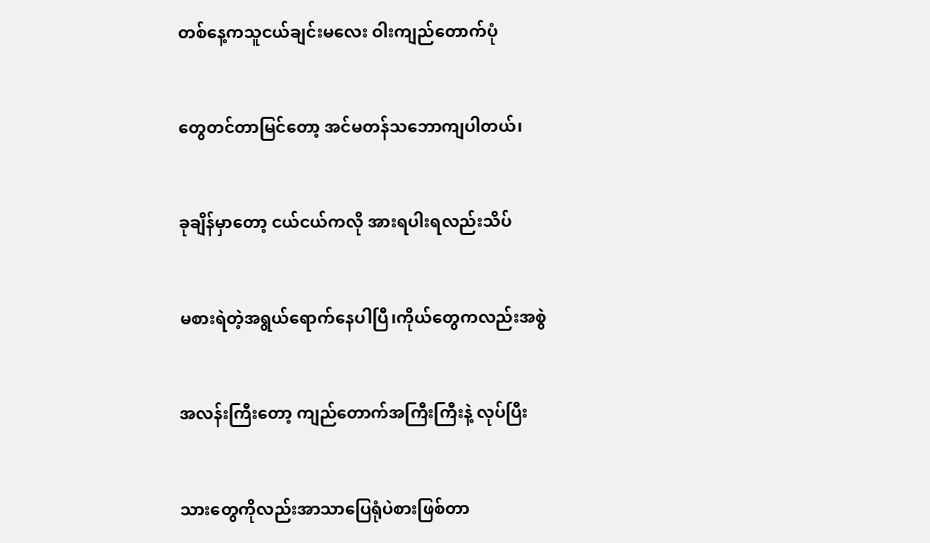တစ်နေ့ကသူငယ်ချင်းမလေး ဝါးကျည်တောက်ပုံ


တွေတင်တာမြင်တော့ အင်မတန်သဘောကျပါတယ်၊


ခုချိန်မှာတော့ ငယ်ငယ်ကလို အားရပါးရလည်းသိပ်


မစားရဲတဲ့အရွယ်ရောက်နေပါပြီ၊ကိုယ်တွေကလည်းအစွဲ


အလန်းကြီးတော့ ကျည်တောက်အကြီးကြီးနဲ့ လုပ်ပြီး


သားတွေကိုလည်းအာသာပြေရုံပဲစားဖြစ်တာ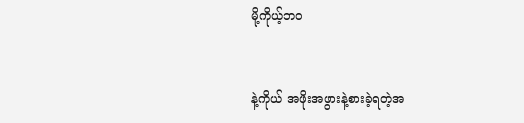မို့ကိုယ့်ဘဝ


နဲ့ကိုယ် အဖိုးအဖွားနဲ့စားခဲ့ရတဲ့အ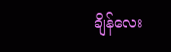ချိန်လေး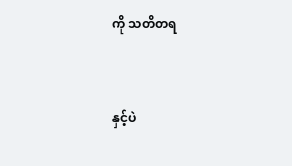ကို သတိတရ


နှင့်ပဲ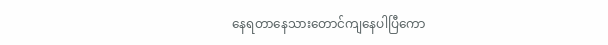နေရတာနေသားတောင်ကျနေပါပြီကော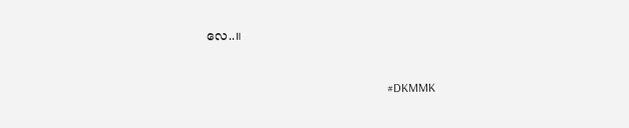လေ..။


                                                            #DKMMK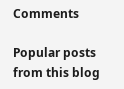Comments

Popular posts from this blog